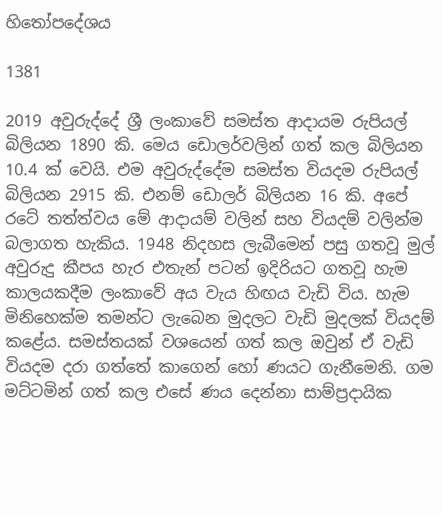හිතෝපදේශය

1381

2019 අවුරුද්දේ ශ්‍රී ලංකාවේ සමස්ත ආදායම රුපියල් බිලියන 1890 කි. මෙය ඩොලර්වලින් ගත් කල බිලියන 10.4 ක් වෙයි. එම අවුරුද්දේම සමස්ත වියදම රුපියල් බිලියන 2915 කි. එනම් ඩොලර් බිලියන 16 කි. අපේ රටේ තත්ත්වය මේ ආදායම් වලින් සහ වියදම් වලින්ම බලාගත හැකිය. 1948 නිදහස ලැබීමෙන් පසු ගතවූ මුල් අවුරුදු කීපය හැර එතැන් පටන් ඉදිරියට ගතවූ හැම කාලයකදීම ලංකාවේ අය වැය හිඟය වැඩි විය. හැම මිනිහෙක්ම තමන්ට ලැබෙන මුදලට වැඩි මුදලක් වියදම් කළේය. සමස්තයක් වශයෙන් ගත් කල ඔවුන් ඒ වැඩි වියදම දරා ගත්තේ කාගෙන් හෝ ණයට ගැනීමෙනි. ගම මට්ටමින් ගත් කල එසේ ණය දෙන්නා සාම්ප්‍රදායික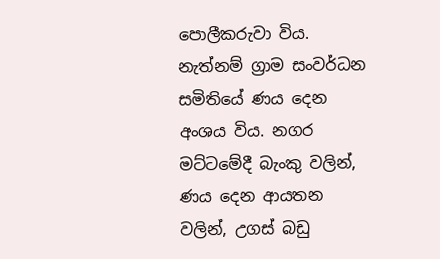පොලීකරුවා විය. නැත්නම් ග්‍රාම සංවර්ධන සමිතියේ ණය දෙන අංශය විය. නගර මට්ටමේදී බැංකු වලින්, ණය දෙන ආයතන වලින්, උගස් බඩු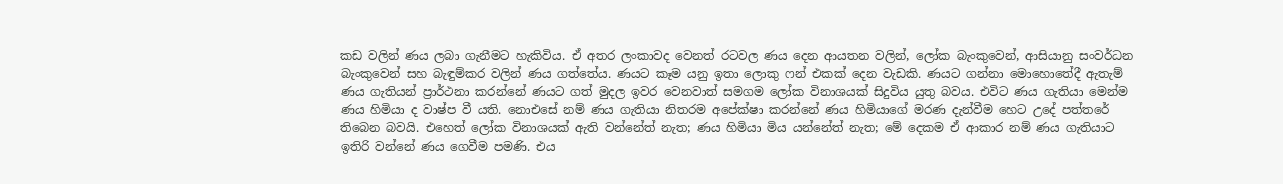කඩ වලින් ණය ලබා ගැනීමට හැකිවිය. ඒ අතර ලංකාවද වෙනත් රටවල ණය දෙන ආයතන වලින්, ලෝක බැංකුවෙන්, ආසියානු සංවර්ධන බැංකුවෙන් සහ බැඳුම්කර වලින් ණය ගත්තේය. ණයට කෑම යනු ඉතා ලොකු ෆන් එකක් දෙන වැඩකි. ණයට ගන්නා මොහොතේදී ඇතැම් ණය ගැතියන් ප්‍රාර්ථනා කරන්නේ ණයට ගත් මුදල ඉවර වෙනවාත් සමගම ලෝක විනාශයක් සිදුවිය යුතු බවය. එවිට ණය ගැතියා මෙන්ම ණය හිමියා ද වාෂ්ප වී යති. නොඑසේ නම් ණය ගැතියා නිතරම අපේක්ෂා කරන්නේ ණය හිමියාගේ මරණ දැන්වීම හෙට උදේ පත්තරේ තිබෙන බවයි. එහෙත් ලෝක විනාශයක් ඇති වන්නේත් නැත; ණය හිමියා මිය යන්නේත් නැත; මේ දෙකම ඒ ආකාර නම් ණය ගැතියාට ඉතිරි වන්නේ ණය ගෙවීම පමණි. එය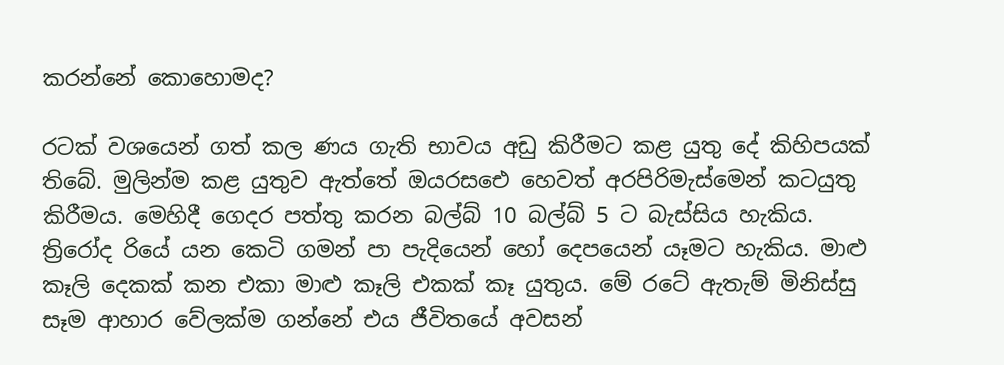කරන්නේ කොහොමද?

රටක් වශයෙන් ගත් කල ණය ගැති භාවය අඩු කිරීමට කළ යුතු දේ කිහිපයක් තිබේ. මුලින්ම කළ යුතුව ඇත්තේ ඔයරසඓ හෙවත් අරපිරිමැස්මෙන් කටයුතු කිරීමය. මෙහිදී ගෙදර පත්තු කරන බල්බ් 10 බල්බ් 5 ට බැස්සිය හැකිය. ත්‍රිරෝද රියේ යන කෙටි ගමන් පා පැදියෙන් හෝ දෙපයෙන් යෑමට හැකිය. මාළු කෑලි දෙකක් කන එකා මාළු කෑලි එකක් කෑ යුතුය. මේ රටේ ඇතැම් මිනිස්සු සෑම ආහාර වේලක්ම ගන්නේ එය ජීවිතයේ අවසන්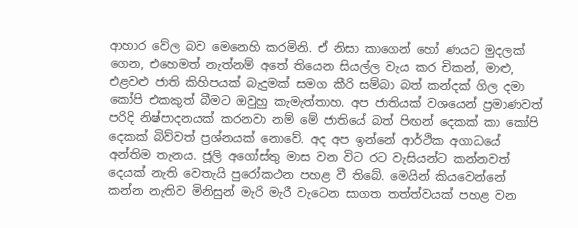ආහාර වේල බව මෙනෙහි කරමිනි. ඒ නිසා කාගෙන් හෝ ණයට මුදලක් ගෙන, එහෙමත් නැත්නම් අතේ තියෙන සියල්ල වැය කර චිකන්, මාළු, එළවළු ජාති කිහිපයක් බැදුමක් සමග කීරි සම්බා බත් කන්දක් ගිල දමා කෝපි එකකුත් බීමට ඔවුහු කැමැත්තාහ. අප ජාතියක් වශයෙන් ප්‍රමාණවත් පරිදි නිෂ්පාදනයක් කරනවා නම් මේ ජාතියේ බත් පිඟන් දෙකක් කා කෝපි දෙකක් බිව්වත් ප්‍රශ්නයක් නොවේ. අද අප ඉන්නේ ආර්ථික අගාධයේ අන්තිම තැනය. ජූලි අගෝස්තු මාස වන විට රට වැසියන්ට කන්නවත් දෙයක් නැති වෙතැයි පුරෝකථන පහළ වී තිබේ. මෙයින් කියවෙන්නේ කන්න නැතිව මිනිසුන් මැරි මැරී වැටෙන සාගත තත්ත්වයක් පහළ වන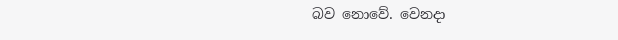බව නොවේ. වෙනදා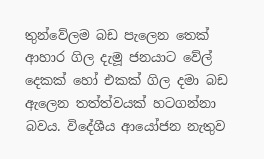තුන්වේලම බඩ පැලෙන තෙක් ආහාර ගිල දැමූ ජනයාට වේල් දෙකක් හෝ එකක් ගිල දමා බඩ ඇලෙන තත්ත්වයක් හටගන්නා බවය. විදේශීය ආයෝජන නැතුව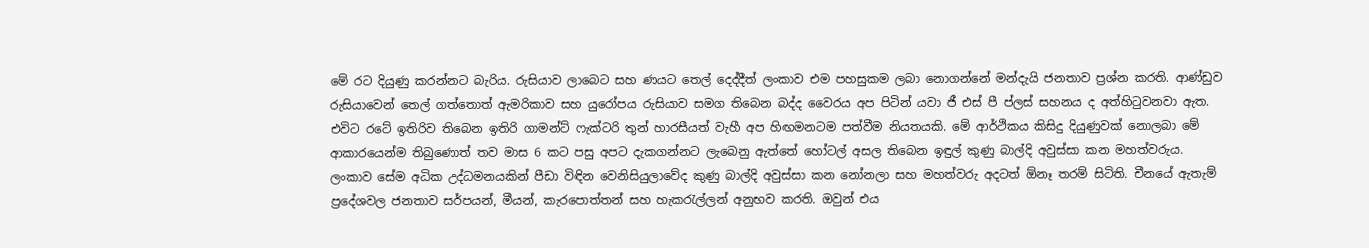මේ රට දියුණු කරන්නට බැරිය. රුසියාව ලාබෙට සහ ණයට තෙල් දෙද්දීත් ලංකාව එම පහසුකම ලබා නොගන්නේ මන්දැයි ජනතාව ප්‍රශ්න කරති. ආණ්ඩුව රුසියාවෙන් තෙල් ගත්තොත් ඇමරිකාව සහ යුරෝපය රුසියාව සමග තිබෙන බද්ද වෛරය අප පිටින් යවා ජී එස් පී ප්ලස් සහනය ද අත්හිටුවනවා ඇත. එවිට රටේ ඉතිරිව තිබෙන ඉතිරි ගාමන්ට් ෆැක්ටරි තුන් හාරසීයත් වැහී අප හිඟමනටම පත්වීම නියතයකි. මේ ආර්ථිකය කිසිදු දියුණුවක් නොලබා මේ ආකාරයෙන්ම තිබුණොත් තව මාස 6 කට පසු අපට දැකගන්නට ලැබෙනු ඇත්තේ හෝටල් අසල තිබෙන ඉඳුල් කුණු බාල්දි අවුස්සා කන මහත්වරුය. ලංකාව සේම අධික උද්ධමනයකින් පීඩා විඳින වෙනිසියුලාවේද කුණු බාල්දි අවුස්සා කන නෝනලා සහ මහත්වරු අදටත් ඕනෑ තරම් සිටිති. චීනයේ ඇතැම් ප්‍රදේශවල ජනතාව සර්පයන්, මීයන්, කැරපොත්තන් සහ හැකරැල්ලන් අනුභව කරති. ඔවුන් එය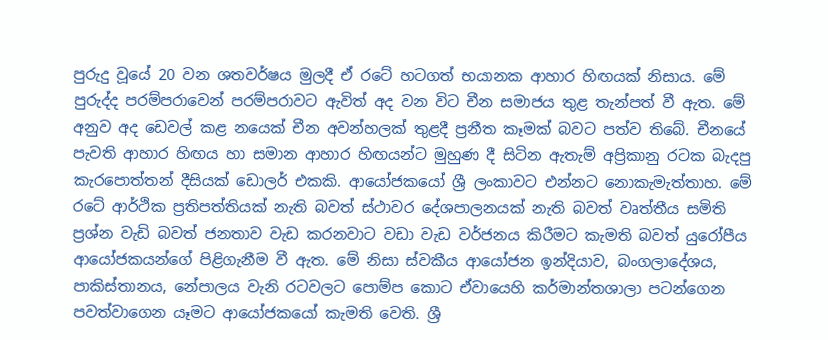පුරුදු වූයේ 20 වන ශතවර්ෂය මුලදී ඒ රටේ හටගත් භයානක ආහාර හිඟයක් නිසාය. මේ පුරුද්ද පරම්පරාවෙන් පරම්පරාවට ඇවිත් අද වන විට චීන සමාජය තුළ තැන්පත් වී ඇත. මේ අනුව අද ඩෙවල් කළ නයෙක් චීන අවන්හලක් තුළදී ප්‍රනීත කෑමක් බවට පත්ව තිබේ. චීනයේ පැවති ආහාර හිඟය හා සමාන ආහාර හිඟයන්ට මුහුණ දී සිටින ඇතැම් අප්‍රිකානු රටක බැදපු කැරපොත්තන් දීසියක් ඩොලර් එකකි. ආයෝජකයෝ ශ්‍රී ලංකාවට එන්නට නොකැමැත්තාහ. මේ රටේ ආර්ථික ප්‍රතිපත්තියක් නැති බවත් ස්ථාවර දේශපාලනයක් නැති බවත් වෘත්තීය සමිති ප්‍රශ්න වැඩි බවත් ජනතාව වැඩ කරනවාට වඩා වැඩ වර්ජනය කිරීමට කැමති බවත් යුරෝපීය ආයෝජකයන්ගේ පිළිගැනීම වී ඇත. මේ නිසා ස්වකීය ආයෝජන ඉන්දියාව, බංගලාදේශය, පාකිස්තානය, නේපාලය වැනි රටවලට පොම්ප කොට ඒවායෙහි කර්මාන්තශාලා පටන්ගෙන පවත්වාගෙන යෑමට ආයෝජකයෝ කැමති වෙති. ශ්‍රී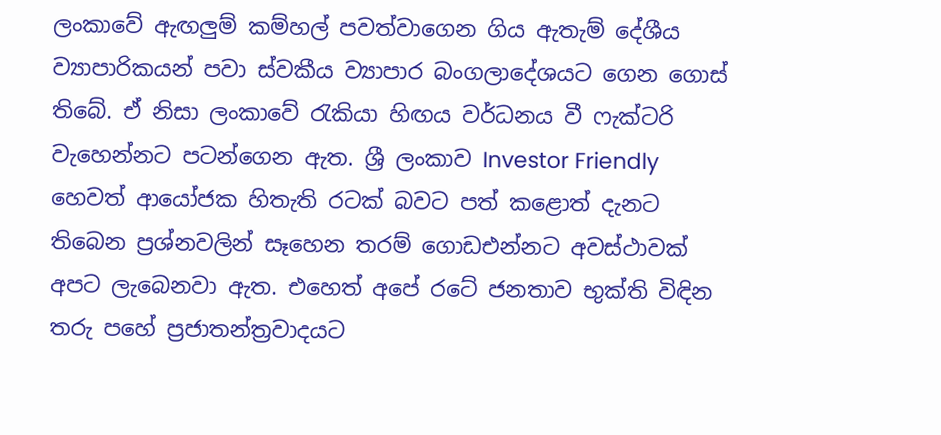ලංකාවේ ඇඟලුම් කම්හල් පවත්වාගෙන ගිය ඇතැම් දේශීය ව්‍යාපාරිකයන් පවා ස්වකීය ව්‍යාපාර බංගලාදේශයට ගෙන ගොස් තිබේ. ඒ නිසා ලංකාවේ රැකියා හිඟය වර්ධනය වී ෆැක්ටරි වැහෙන්නට පටන්ගෙන ඇත. ශ්‍රී ලංකාව Investor Friendly හෙවත් ආයෝජක හිතැති රටක් බවට පත් කළොත් දැනට තිබෙන ප්‍රශ්නවලින් සෑහෙන තරම් ගොඩඑන්නට අවස්ථාවක් අපට ලැබෙනවා ඇත. එහෙත් අපේ රටේ ජනතාව භුක්ති විඳින තරු පහේ ප්‍රජාතන්ත්‍රවාදයට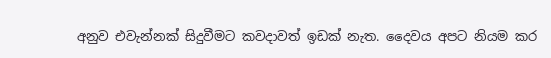අනුව එවැන්නක් සිදුවීමට කවදාවත් ඉඩක් නැත. දෛවය අපට නියම කර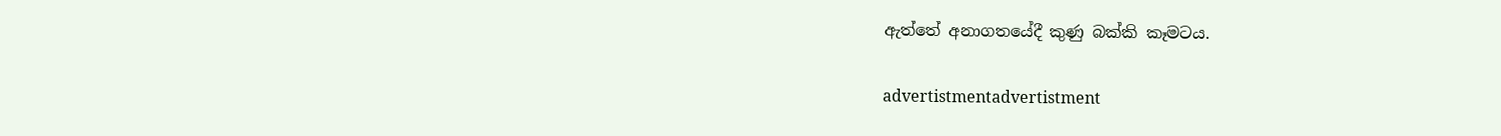ඇත්තේ අනාගතයේදී කුණු බක්කි කෑමටය.

advertistmentadvertistment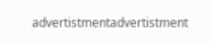advertistmentadvertistment